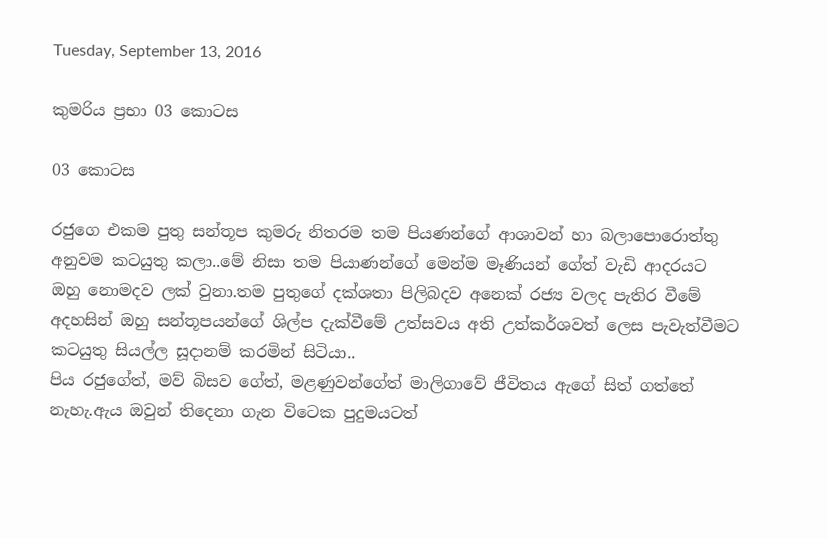Tuesday, September 13, 2016

කුමරිය ප්‍රභා 03 කොටස

03 කොටස

රජුගෙ එකම පුතු සන්තූප කුමරු නිතරම තම පියණන්ගේ ආශාවන් හා බලාපොරොත්තු අනුවම කටයුතු කලා..මේ නිසා තම පියාණන්ගේ මෙන්ම මෑණියන් ගේත් වැඩි ආදරයට ඔහු නොමදව ලක් වුනා.තම පුතුගේ දක්ශතා පිලිබදව අනෙක් රජ්‍ය වලද පැතිර වීමේ අදහසින් ඔහු සන්තූපයන්ගේ ශිල්ප දැක්වීමේ උත්සවය අති උත්කර්ශවත් ලෙස පැවැත්වීමට කටයුතු සියල්ල සූදානම් කරමින් සිටියා..
පිය රජුගේත්, මව් බිසව ගේත්, මළණුවන්ගේත් මාලිගාවේ ජීවිතය ඇගේ සිත් ගත්තේ නැහැ.ඇය ඔවුන් තිදෙනා ගැන විටෙක පුදුමයටත්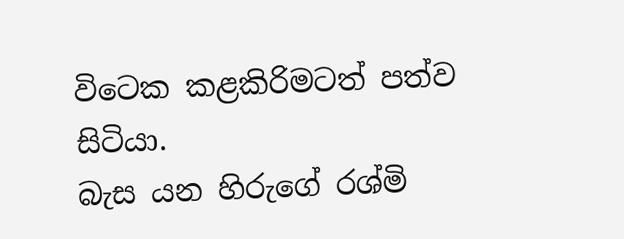විටෙක කළකිරිමටත් පත්ව සිටියා.
බැස යන හිරුගේ රශ්මි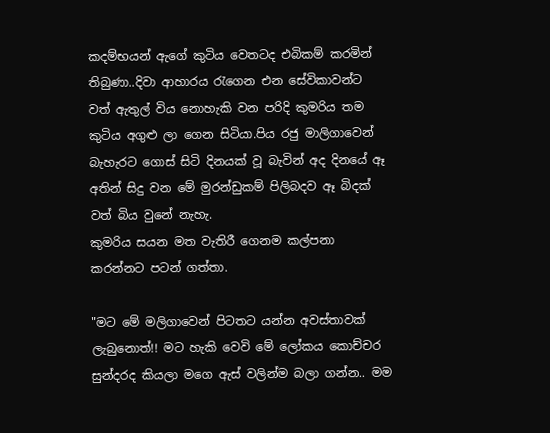කදම්භයන් ඇගේ කුටිය වෙතටද එබිකම් කරමින් තිබුණා..දිවා ආහාරය රැගෙන එන සේවිකාවන්ට වත් ඇතුල් විය නොහැකි වන පරිදි කුමරිය තම කුටිය අගුළු ලා ගෙන සිටියා.පිය රජු මාලිගාවෙන් බැහැරට ගොස් සිටි දිනයක් වූ බැවින් අද දිනයේ ඈ අතින් සිදු වන මේ මුරන්ඩුකම් පිලිබදව ඈ බිදක් වත් බිය වුනේ නැහැ.
කුමරිය සයන මත වැතිරී ගෙනම කල්පනා කරන්නට පටන් ගත්තා.

"මට මේ මලිගාවෙන් පිටතට යන්න අවස්තාවක් ලැබුනොත්!! මට හැකි වෙවි මේ ලෝකය කොච්චර සුන්දරද කියලා මගෙ ඇස් වලින්ම බලා ගන්න.. මම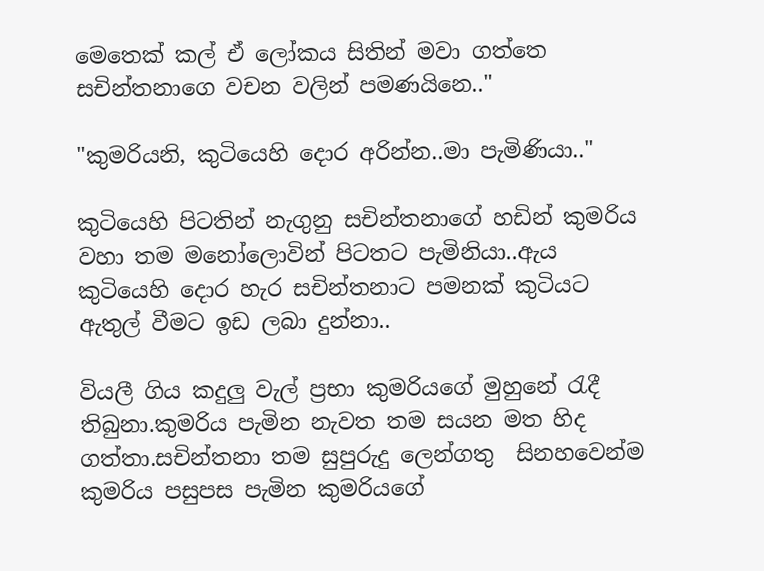මෙතෙක් කල් ඒ ලෝකය සිතින් මවා ගත්තෙ  සචින්තනාගෙ වචන වලින් පමණයිනෙ.."

"කුමරියනි, කුටියෙහි දොර අරින්න..මා පැමිණියා.."

කුටියෙහි පිටතින් නැගුනු සචින්තනාගේ හඩින් කුමරිය වහා තම මනෝලොවින් පිටතට පැමිනියා..ඇය කුටියෙහි දොර හැර සචින්තනාට පමනක් කුටියට ඇතුල් වීමට ඉඩ ලබා දුන්නා..

වියලී ගිය කදුලු වැල් ප්‍රභා කුමරියගේ මුහුනේ රැදී තිබුනා.කුමරිය පැමින නැවත තම සයන මත හිද ගත්තා.සචින්තනා තම සුපුරුදු ලෙන්ගතු  සිනහවෙන්ම කුමරිය පසුපස පැමින කුමරියගේ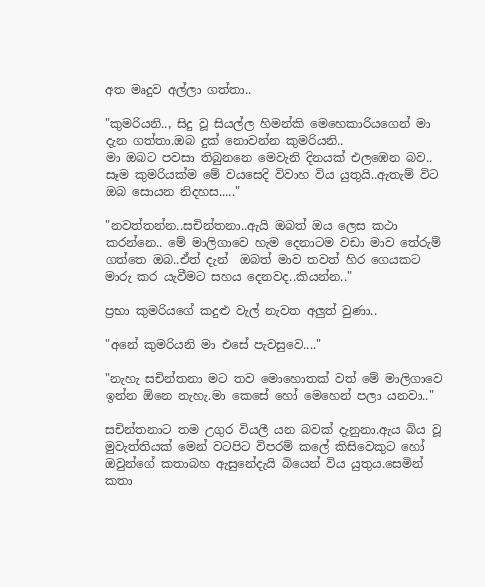අත මෘදුව අල්ලා ගත්තා..

"කුමරියනි.., සිදු වූ සියල්ල හිමන්කි මෙහෙකාරියගෙන් මා දැන ගත්තා.ඔබ දුක් නොවන්න කුමරියනි..
මා ඔබට පවසා තිබුනනෙ මෙවැනි දිනයක් එලඹෙන බව..
සෑම කුමරියක්ම මේ වයසෙදි විවාහ විය යුතුයි..ඇතැම් විට ඔබ සොයන නිදහස....."

"නවත්තන්න..සචින්තනා..ඇයි ඔබත් ඔය ලෙස කථා කරන්නෙ.. මේ මාලිගාවෙ හැම දෙනාටම වඩා මාව තේරුම් ගත්තෙ ඔබ..ඒත් දැන්  ඔබත් මාව තවත් හිර ගෙයකට මාරු කර යැවීමට සහය දෙනවද..කියන්න.."

ප්‍රභා කුමරියගේ කදුළු වැල් නැවත අලුත් වුණා..

"අනේ කුමරියනි මා එසේ පැවසුවෙ...."

"නැහැ සචින්තනා මට තව මොහොතක් වත් මේ මාලිගාවෙ ඉන්න ඕනෙ නැහැ.මා කෙසේ හෝ මෙහෙන් පලා යනවා.."

සචින්තනාට තම උගුර වියලී යන බවක් දැනුනා.ඇය බිය වූ මුවැත්තියක් මෙන් වටපිට විපරම් කලේ කිසිවෙකුට හෝ ඔවුන්ගේ කතාබහ ඇසුනේදැයි බියෙන් විය යුතුය.සෙමින් කතා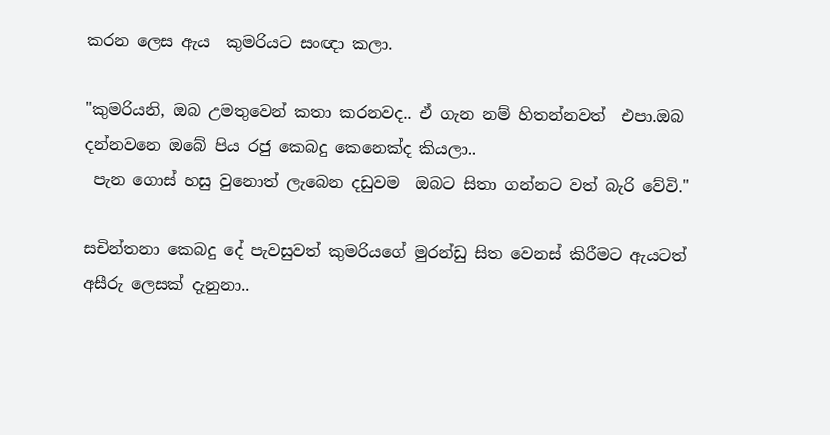කරන ලෙස ඇය  කුමරියට සංඥා කලා.

"කුමරියනි, ඔබ උමතුවෙන් කතා කරනවද.. ඒ ගැන නම් හිතන්නවත්  එපා.ඔබ දන්නවනෙ ඔබේ පිය රජු කෙබදු කෙනෙක්ද කියලා..
 පැන ගොස් හසු වුනොත් ලැබෙන දඩුවම  ඔබට සිතා ගන්නට වත් බැරි වේවි."

සචින්තනා කෙබදු දේ පැවසුවත් කුමරියගේ මුරන්ඩු සිත වෙනස් කිරීමට ඇයටත් අසීරු ලෙසක් දැනුනා..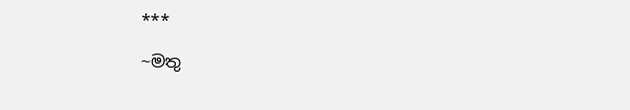***

~මතු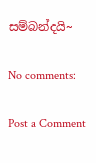සම්බන්දයි~

No comments:

Post a Comment